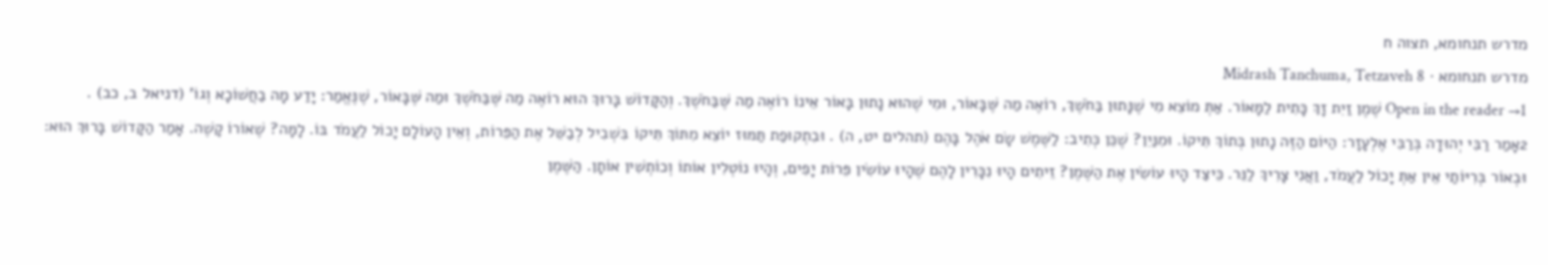מדרש תנחומא, תצוה ח
מדרש תנחומא · Midrash Tanchuma, Tetzaveh 8
Open in the reader →1 שֶׁמֶן זַיִת זָךְ כָּתִית לַמָּאוֹר. אַתְּ מוֹצֵא מִי שֶׁנָּתוּן בַּחֹשֶׁךְ, רוֹאֶה מַה שֶּׁבָּאוֹר, וּמִי שֶׁהוּא נָתוּן בָּאוֹר אֵינוֹ רוֹאֶה מַה שֶּׁבַּחֹשֶׁךְ. וְהַקָּדוֹשׁ בָּרוּךְ הוּא רוֹאֶה מַה שֶּׁבַּחֹשֶׁךְ וּמַה שֶּׁבָּאוֹר, שֶׁנֶּאֱמַר: יָדַע מָה בַחֲשׁוֹכָא וְגוֹ' (דניאל ב, כב) .
2אָמַר רַבִּי יְהוּדָה בְּרַבִּי אֶלְעָזָר: הַיּוֹם הַזֶּה נָתוּן בְּתוֹךְ תִּיקוֹ. וּמִנַּיִן? שֶׁכֵּן כְּתִיב: לַשֶּׁמֶשׁ שָׂם אֹהֶל בָּהֶם (תהלים יט, ה) . וּבִתְקוּפַת תַּמּוּז יוֹצֵא מִתּוֹךְ תִּיקוֹ בִּשְׁבִיל לְבַשֵּׁל אֶת הַפֵּרוֹת, וְאֵין הָעוֹלָם יָכוֹל לַעֲמֹד בּוֹ. לָמָּה? שֶׁאוֹרוֹ קָשֶׁה. אָמַר הַקָּדוֹשׁ בָּרוּךְ הוּא: וּבְאוֹר בְּרִיּוֹתַי אֵין אַתְּ יָכוֹל לַעֲמֹד, וַאֲנִי צָרִיךְ לַנֵּר. כֵּיצַד הָיוּ עוֹשִׂין אֶת הַשֶּׁמֶן? זֵיתִים הָיוּ נִכָּרִין לָהֶם שֶׁהָיוּ עוֹשִׂין פֵּרוֹת יָפִים, וְהָיוּ נוֹטְלִין אוֹתוֹ וְכוֹתְשִׁין אוֹתָן. הַשֶּׁמֶן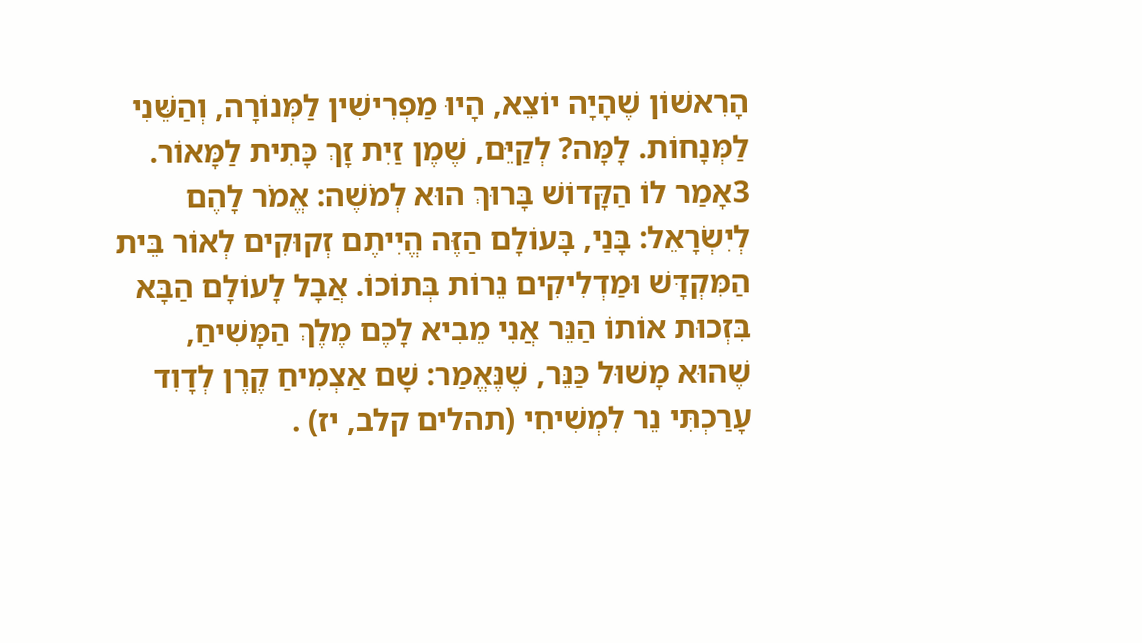הָרִאשׁוֹן שֶׁהָיָה יוֹצֵא, הָיוּ מַפְרִישִׁין לַמְּנוֹרָה, וְהַשֵּׁנִי לַמְּנָחוֹת. לָמָּה? לְקַיֵּם, שֶׁמֶן זַיִת זָךְ כָּתִית לַמָּאוֹר.
3אָמַר לוֹ הַקָּדוֹשׁ בָּרוּךְ הוּא לְמֹשֶׁה: אֱמֹר לָהֶם לְיִשְׂרָאֵל: בָּנַי, בָּעוֹלָם הַזֶּה הֱיִיתֶם זְקוּקִים לְאוֹר בֵּית הַמִּקְדָּשׁ וּמַדְלִיקִים נֵרוֹת בְּתוֹכוֹ. אֲבָל לָעוֹלָם הַבָּא בִּזְכוּת אוֹתוֹ הַנֵּר אֲנִי מֵבִיא לָכֶם מֶלֶךְ הַמָּשִׁיחַ, שֶׁהוּא מָשׁוּל כַּנֵּר, שֶׁנֶּאֱמַר: שָׁם אַצְמִיחַ קֶרֶן לְדָוִד עָרַכְתִּי נֵר לִמְשִׁיחִי (תהלים קלב, יז) .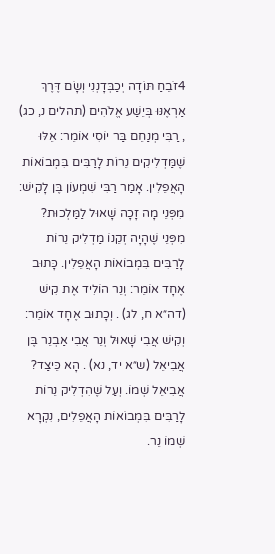4זֹבֵחַ תּוֹדָה יְכַבְּדָנְנִי וְשָׂם דֶּרֶךְ אַרְאֶנּוּ בְּיֵשַׁע אֱלֹהִים (תהלים נ, כג) , רַבִּי מְנַחֵם בַּר יוֹסִי אוֹמֵר: אֵלּוּ שֶׁמַּדְלִיקִים נֵרוֹת לָרַבִּים בִּמְבוֹאוֹת הָאֲפֵלִין. אָמַר רַבִּי שִׁמְעוֹן בֶּן לָקִישׁ: מִפְּנֵי מָה זָכָה שָׁאוּל לַמַּלְכוּת? מִפְּנֵי שֶׁהָיָה זְקֵנוֹ מַדְלִיק נֵרוֹת לָרַבִּים בִּמְבוֹאוֹת הָאֲפֵלִין. כָּתוּב אֶחָד אוֹמֵר: וְנֵר הוֹלִיד אֶת קִישׁ (דה״א ח, לג) . וְכָתוּב אֶחָד אוֹמֵר: וְקִישׁ אֲבִי שָׁאוּל וְנֵר אֲבִי אַבְנֵר בֶּן אֲבִיאֵל (ש״א יד, נא) . הָא כֵּיצַד? אֲבִיאֵל שְׁמוֹ. וְעַל שֶׁהִדְלִיק נֵרוֹת לָרַבִּים בִּמְבוֹאוֹת הָאֲפֵלִים, נִקְרָא שְׁמוֹ נֵר.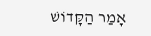אָמַר הַקָּדוֹשׁ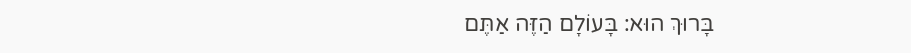בָּרוּךְ הוּא: בָּעוֹלָם הַזֶּה אַתֶּם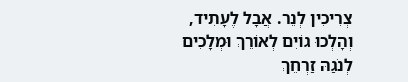צְרִיכִין לְנֵר. אֲבָל לֶעָתִיד, וְהָלְכוּ גוֹיִם לְאוֹרֵךְ וּמְלָכִים לְנֹגַהּ זַרְחֵךְ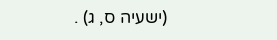(ישעיה ס, ג) .